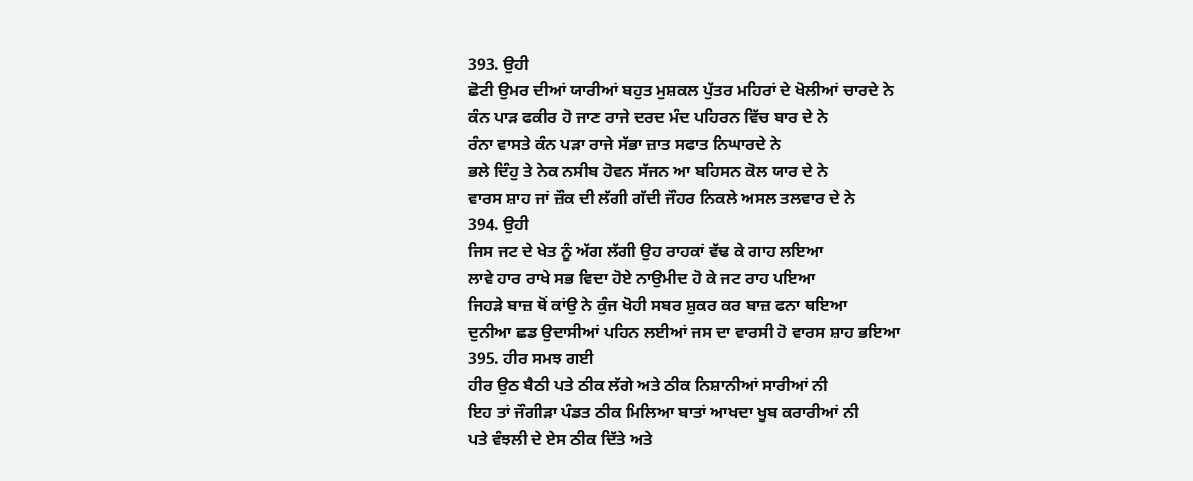393. ਉਹੀ
ਛੋਟੀ ਉਮਰ ਦੀਆਂ ਯਾਰੀਆਂ ਬਹੁਤ ਮੁਸ਼ਕਲ ਪੁੱਤਰ ਮਹਿਰਾਂ ਦੇ ਖੋਲੀਆਂ ਚਾਰਦੇ ਨੇ
ਕੰਨ ਪਾੜ ਫਕੀਰ ਹੋ ਜਾਣ ਰਾਜੇ ਦਰਦ ਮੰਦ ਪਹਿਰਨ ਵਿੱਚ ਬਾਰ ਦੇ ਨੇ
ਰੰਨਾ ਵਾਸਤੇ ਕੰਨ ਪੜਾ ਰਾਜੇ ਸੱਭਾ ਜ਼ਾਤ ਸਫਾਤ ਨਿਘਾਰਦੇ ਨੇ
ਭਲੇ ਦਿੰਹੁ ਤੇ ਨੇਕ ਨਸੀਬ ਹੋਵਨ ਸੱਜਨ ਆ ਬਹਿਸਨ ਕੋਲ ਯਾਰ ਦੇ ਨੇ
ਵਾਰਸ ਸ਼ਾਹ ਜਾਂ ਜ਼ੌਕ ਦੀ ਲੱਗੀ ਗੱਦੀ ਜੌਹਰ ਨਿਕਲੇ ਅਸਲ ਤਲਵਾਰ ਦੇ ਨੇ
394. ਉਹੀ
ਜਿਸ ਜਟ ਦੇ ਖੇਤ ਨੂੰ ਅੱਗ ਲੱਗੀ ਉਹ ਰਾਹਕਾਂ ਵੱਢ ਕੇ ਗਾਹ ਲਇਆ
ਲਾਵੇ ਹਾਰ ਰਾਖੇ ਸਭ ਵਿਦਾ ਹੋਏ ਨਾਉਮੀਦ ਹੋ ਕੇ ਜਟ ਰਾਹ ਪਇਆ
ਜਿਹੜੇ ਬਾਜ਼ ਥੋਂ ਕਾਂਉ ਨੇ ਕੁੰਜ ਖੋਹੀ ਸਬਰ ਸ਼ੁਕਰ ਕਰ ਬਾਜ਼ ਫਨਾ ਥਇਆ
ਦੁਨੀਆ ਛਡ ਉਦਾਸੀਆਂ ਪਹਿਨ ਲਈਆਂ ਜਸ ਦਾ ਵਾਰਸੀ ਹੋ ਵਾਰਸ ਸ਼ਾਹ ਭਇਆ
395. ਹੀਰ ਸਮਝ ਗਈ
ਹੀਰ ਉਠ ਬੈਠੀ ਪਤੇ ਠੀਕ ਲੱਗੇ ਅਤੇ ਠੀਕ ਨਿਸ਼ਾਨੀਆਂ ਸਾਰੀਆਂ ਨੀ
ਇਹ ਤਾਂ ਜੌਗੀੜਾ ਪੰਡਤ ਠੀਕ ਮਿਲਿਆ ਬਾਤਾਂ ਆਖਦਾ ਖੂਬ ਕਰਾਰੀਆਂ ਨੀ
ਪਤੇ ਵੰਝਲੀ ਦੇ ਏਸ ਠੀਕ ਦਿੱਤੇ ਅਤੇ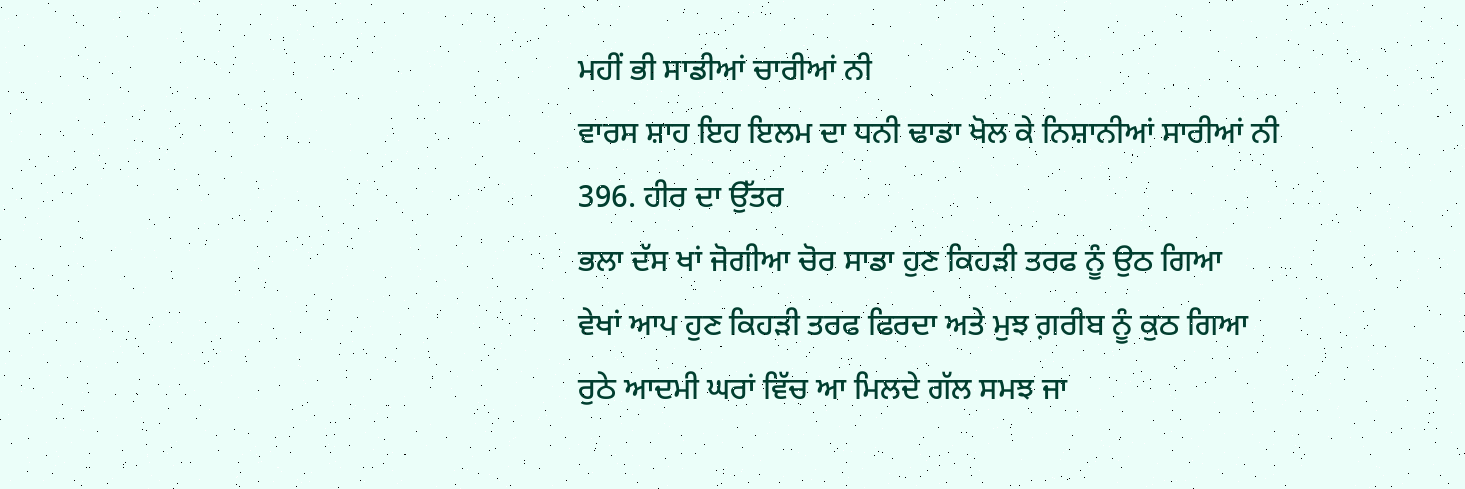ਮਹੀਂ ਭੀ ਸਾਡੀਆਂ ਚਾਰੀਆਂ ਨੀ
ਵਾਰਸ ਸ਼ਾਹ ਇਹ ਇਲਮ ਦਾ ਧਨੀ ਢਾਡਾ ਖੋਲ ਕੇ ਨਿਸ਼ਾਨੀਆਂ ਸਾਰੀਆਂ ਨੀ
396. ਹੀਰ ਦਾ ਉੱਤਰ
ਭਲਾ ਦੱਸ ਖਾਂ ਜੋਗੀਆ ਚੋਰ ਸਾਡਾ ਹੁਣ ਕਿਹੜੀ ਤਰਫ ਨੂੰ ਉਠ ਗਿਆ
ਵੇਖਾਂ ਆਪ ਹੁਣ ਕਿਹੜੀ ਤਰਫ ਫਿਰਦਾ ਅਤੇ ਮੁਝ ਗ਼ਰੀਬ ਨੂੰ ਕੁਠ ਗਿਆ
ਰੁਠੇ ਆਦਮੀ ਘਰਾਂ ਵਿੱਚ ਆ ਮਿਲਦੇ ਗੱਲ ਸਮਝ ਜਾ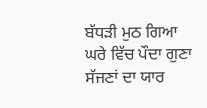ਬੱਧੜੀ ਮੁਠ ਗਿਆ
ਘਰੇ ਵਿੱਚ ਪੌਦਾ ਗੁਣਾ ਸੱਜਣਾਂ ਦਾ ਯਾਰ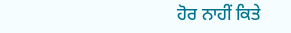ਹੋਰ ਨਾਹੀਂ ਕਿਤੇ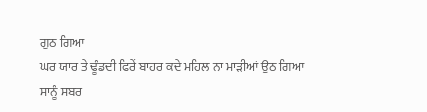ਗੁਠ ਗਿਆ
ਘਰ ਯਾਰ ਤੇ ਢੂੰਡਦੀ ਫਿਰੇਂ ਬਾਹਰ ਕਦੇ ਮਹਿਲ ਨਾ ਮਾੜੀਆਂ ਉਠ ਗਿਆ
ਸਾਨੂੰ ਸਬਰ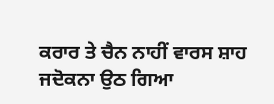ਕਰਾਰ ਤੇ ਚੈਨ ਨਾਹੀਂ ਵਾਰਸ ਸ਼ਾਹ ਜਦੋਕਨਾ ਉਠ ਗਿਆ